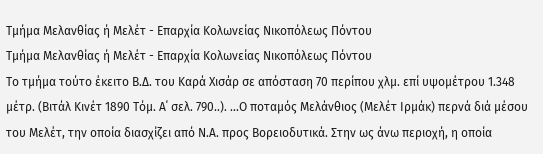Τμήμα Μελανθίας ή Μελέτ - Επαρχία Κολωνείας Νικοπόλεως Πόντου
Τμήμα Μελανθίας ή Μελέτ - Επαρχία Κολωνείας Νικοπόλεως Πόντου
Το τμήμα τούτο έκειτο Β.Δ. του Καρά Χισάρ σε απόσταση 70 περίπου χλμ. επί υψομέτρου 1.348 μέτρ. (Βιτάλ Κινέτ 1890 Τόμ. Α΄ σελ. 790..). ...Ο ποταμός Μελάνθιος (Μελέτ Ιρμάκ) περνά διά μέσου του Μελέτ, την οποία διασχίζει από Ν.Α. προς Βορειοδυτικά. Στην ως άνω περιοχή, η οποία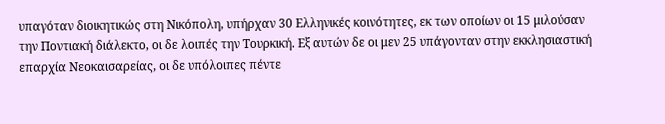υπαγόταν διοικητικώς στη Νικόπολη, υπήρχαν 30 Ελληνικές κοινότητες, εκ των οποίων οι 15 μιλούσαν την Ποντιακή διάλεκτο, οι δε λοιπές την Τουρκική. Εξ αυτών δε οι μεν 25 υπάγονταν στην εκκλησιαστική επαρχία Νεοκαισαρείας, οι δε υπόλοιπες πέντε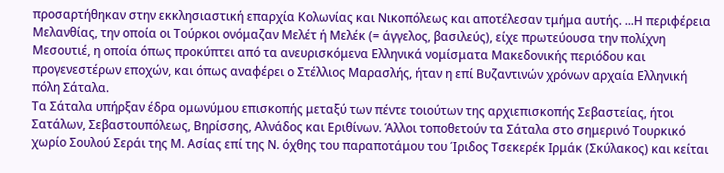προσαρτήθηκαν στην εκκλησιαστική επαρχία Κολωνίας και Νικοπόλεως και αποτέλεσαν τμήμα αυτής. ...Η περιφέρεια Μελανθίας, την οποία οι Τούρκοι ονόμαζαν Μελέτ ή Μελέκ (= άγγελος, βασιλεύς), είχε πρωτεύουσα την πολίχνη Μεσουτιέ, η οποία όπως προκύπτει από τα ανευρισκόμενα Ελληνικά νομίσματα Μακεδονικής περιόδου και προγενεστέρων εποχών, και όπως αναφέρει ο Στέλλιος Μαρασλής, ήταν η επί Βυζαντινών χρόνων αρχαία Ελληνική πόλη Σάταλα.
Τα Σάταλα υπήρξαν έδρα ομωνύμου επισκοπής μεταξύ των πέντε τοιούτων της αρχιεπισκοπής Σεβαστείας, ήτοι Σατάλων, Σεβαστουπόλεως, Βηρίσσης, Αλνάδος και Εριθίνων. Άλλοι τοποθετούν τα Σάταλα στο σημερινό Τουρκικό χωρίο Σουλού Σεράι της Μ. Ασίας επί της Ν. όχθης του παραποτάμου του Ίριδος Τσεκερέκ Ιρμάκ (Σκύλακος) και κείται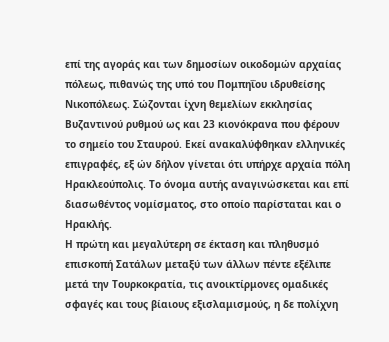επί της αγοράς και των δημοσίων οικοδομών αρχαίας πόλεως, πιθανώς της υπό του Πομπηΐου ιδρυθείσης Νικοπόλεως. Σώζονται ίχνη θεμελίων εκκλησίας Βυζαντινού ρυθμού ως και 23 κιονόκρανα που φέρουν το σημείο του Σταυρού. Εκεί ανακαλύφθηκαν ελληνικές επιγραφές, εξ ών δήλον γίνεται ότι υπήρχε αρχαία πόλη Ηρακλεούπολις. Το όνομα αυτής αναγινώσκεται και επί διασωθέντος νομίσματος, στο οποίο παρίσταται και ο Ηρακλής.
Η πρώτη και μεγαλύτερη σε έκταση και πληθυσμό επισκοπή Σατάλων μεταξύ των άλλων πέντε εξέλιπε μετά την Τουρκοκρατία, τις ανοικτίρμονες ομαδικές σφαγές και τους βίαιους εξισλαμισμούς, η δε πολίχνη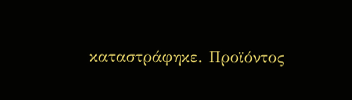καταστράφηκε. Προϊόντος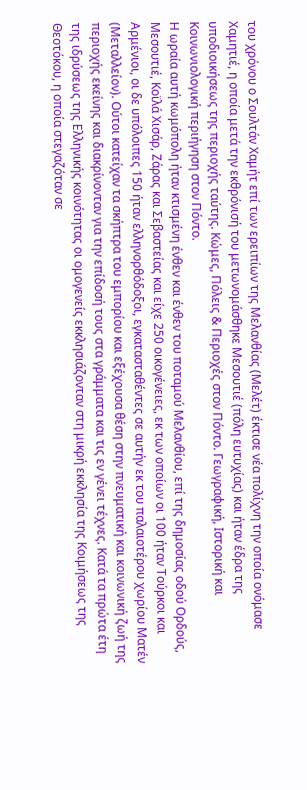του χρόνου ο Σουλτάν Χαμήτ επί των ερειπίων της Μελανθίας (Μελέτ) έκτισε νέα πολίχνη την οποία ονόμασε Χαμητιέ, η οποία μετά την εκθρόνισή του μετωνομάσθηκε Μεσουτιέ (πόλη ευτυχίας) και ήταν έδρα της υποδιοικήσεως της περιοχής ταύτης. Κώμες, Πόλεις & Περιοχές στον Πόντο. Γεωγραφική, Ιστορική και Κοινωνιολογική περιήγηση στον Πόντο.
Η ωραία αυτή κωμόπολη ήταν κτισμένη ένθεν και ένθεν του ποταμού Μελανθίου, επί της δημοσίας οδού Ορδούς, Μεσουτιέ, Κοϊλά Χισάρ, Ζάρας και Σεβαστείας και είχε 250 οικογένειες, εκ των οποίων οι 100 ήταν Τούρκοι και Αρμένιοι, οι δε υπόλοιπες 150 ήταν ελληνορθόδοξοι, εγκατασταθέντες σε αυτήν εκ του παλαιοτέρου χωρίου Ματέν (Μεταλλείον). Ούτοι κατείχαν τα σκήπτρα του εμπορίου και εξέχουσα θέση στην πνευματική και κοινωνική ζωή της περιοχής εκείνης και διακρίνονταν για την επίδοσή τους στα γράμματα και τις εν γένει τέχνες. Κατά τα πρώτα έτη της ιδρύσεως της Ελληνικής κοινότητας οι ομογενείς εκκλησιάζονταν στη μικρή εκκλησία της Κοιμήσεως της Θεοτόκου, η οποία στεγαζόταν σε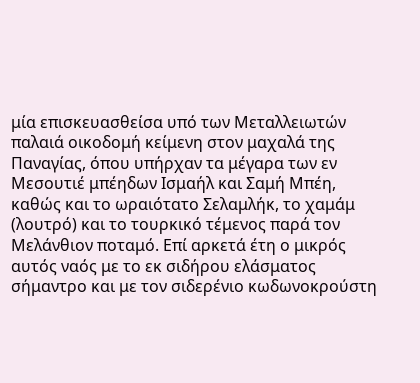μία επισκευασθείσα υπό των Μεταλλειωτών παλαιά οικοδομή κείμενη στον μαχαλά της Παναγίας, όπου υπήρχαν τα μέγαρα των εν Μεσουτιέ μπέηδων Ισμαήλ και Σαμή Μπέη, καθώς και το ωραιότατο Σελαμλήκ, το χαμάμ (λουτρό) και το τουρκικό τέμενος παρά τον Μελάνθιον ποταμό. Επί αρκετά έτη ο μικρός αυτός ναός με το εκ σιδήρου ελάσματος σήμαντρο και με τον σιδερένιο κωδωνοκρούστη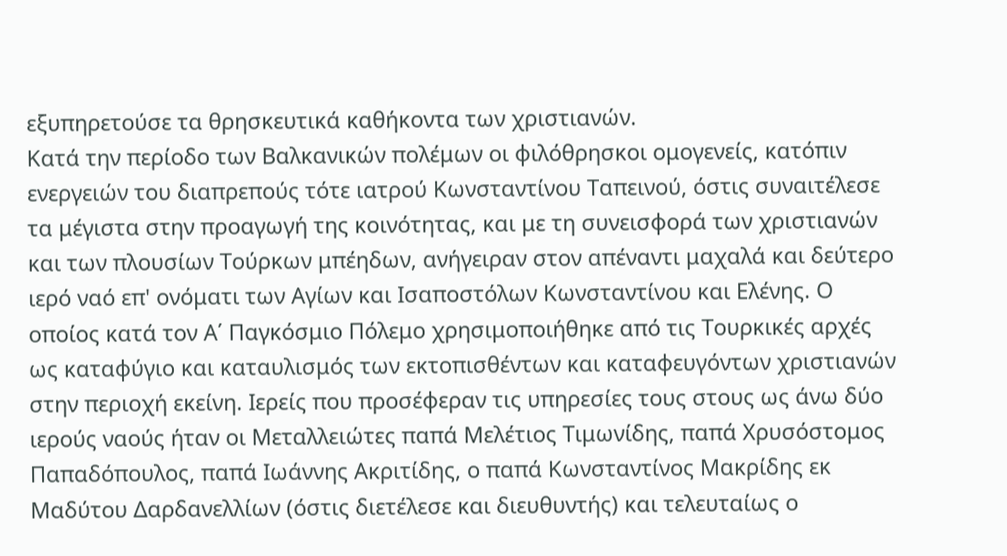εξυπηρετούσε τα θρησκευτικά καθήκοντα των χριστιανών.
Κατά την περίοδο των Βαλκανικών πολέμων οι φιλόθρησκοι ομογενείς, κατόπιν ενεργειών του διαπρεπούς τότε ιατρού Κωνσταντίνου Ταπεινού, όστις συναιτέλεσε τα μέγιστα στην προαγωγή της κοινότητας, και με τη συνεισφορά των χριστιανών και των πλουσίων Τούρκων μπέηδων, ανήγειραν στον απέναντι μαχαλά και δεύτερο ιερό ναό επ' ονόματι των Αγίων και Ισαποστόλων Κωνσταντίνου και Ελένης. Ο οποίος κατά τον Α΄ Παγκόσμιο Πόλεμο χρησιμοποιήθηκε από τις Τουρκικές αρχές ως καταφύγιο και καταυλισμός των εκτοπισθέντων και καταφευγόντων χριστιανών στην περιοχή εκείνη. Ιερείς που προσέφεραν τις υπηρεσίες τους στους ως άνω δύο ιερούς ναούς ήταν οι Μεταλλειώτες παπά Μελέτιος Τιμωνίδης, παπά Χρυσόστομος Παπαδόπουλος, παπά Ιωάννης Ακριτίδης, ο παπά Κωνσταντίνος Μακρίδης εκ Μαδύτου Δαρδανελλίων (όστις διετέλεσε και διευθυντής) και τελευταίως ο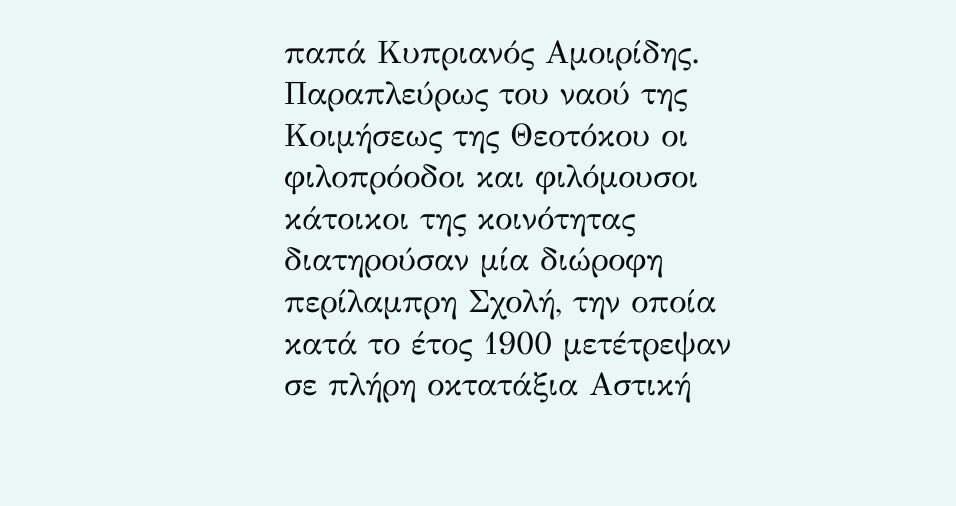παπά Κυπριανός Αμοιρίδης.
Παραπλεύρως του ναού της Κοιμήσεως της Θεοτόκου οι φιλοπρόοδοι και φιλόμουσοι κάτοικοι της κοινότητας διατηρούσαν μία διώροφη περίλαμπρη Σχολή, την οποία κατά το έτος 1900 μετέτρεψαν σε πλήρη οκτατάξια Αστική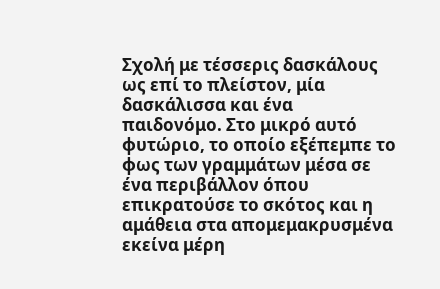Σχολή με τέσσερις δασκάλους ως επί το πλείστον, μία δασκάλισσα και ένα παιδονόμο. Στο μικρό αυτό φυτώριο, το οποίο εξέπεμπε το φως των γραμμάτων μέσα σε ένα περιβάλλον όπου επικρατούσε το σκότος και η αμάθεια στα απομεμακρυσμένα εκείνα μέρη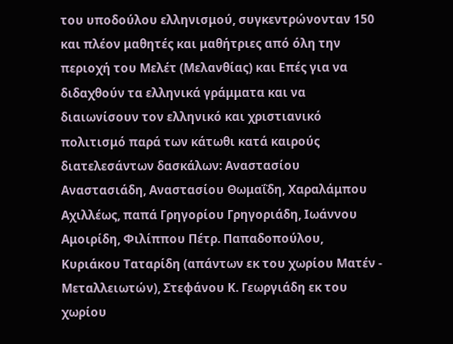του υποδούλου ελληνισμού, συγκεντρώνονταν 150 και πλέον μαθητές και μαθήτριες από όλη την περιοχή του Μελέτ (Μελανθίας) και Επές για να διδαχθούν τα ελληνικά γράμματα και να διαιωνίσουν τον ελληνικό και χριστιανικό πολιτισμό παρά των κάτωθι κατά καιρούς διατελεσάντων δασκάλων: Αναστασίου Αναστασιάδη, Αναστασίου Θωμαΐδη, Χαραλάμπου Αχιλλέως, παπά Γρηγορίου Γρηγοριάδη, Ιωάννου Αμοιρίδη, Φιλίππου Πέτρ. Παπαδοπούλου, Κυριάκου Ταταρίδη (απάντων εκ του χωρίου Ματέν - Μεταλλειωτών), Στεφάνου Κ. Γεωργιάδη εκ του χωρίου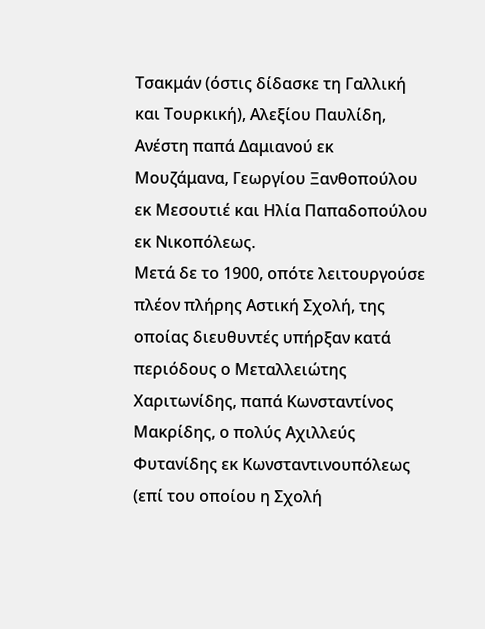Τσακμάν (όστις δίδασκε τη Γαλλική και Τουρκική), Αλεξίου Παυλίδη, Ανέστη παπά Δαμιανού εκ Μουζάμανα, Γεωργίου Ξανθοπούλου εκ Μεσουτιέ και Ηλία Παπαδοπούλου εκ Νικοπόλεως.
Μετά δε το 1900, οπότε λειτουργούσε πλέον πλήρης Αστική Σχολή, της οποίας διευθυντές υπήρξαν κατά περιόδους ο Μεταλλειώτης Χαριτωνίδης, παπά Κωνσταντίνος Μακρίδης, ο πολύς Αχιλλεύς Φυτανίδης εκ Κωνσταντινουπόλεως (επί του οποίου η Σχολή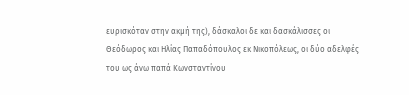ευρισκόταν στην ακμή της), δάσκαλοι δε και δασκάλισσες οι Θεόδωρος και Ηλίας Παπαδόπουλος εκ Νικοπόλεως, οι δύο αδελφές του ως άνω παπά Κωνσταντίνου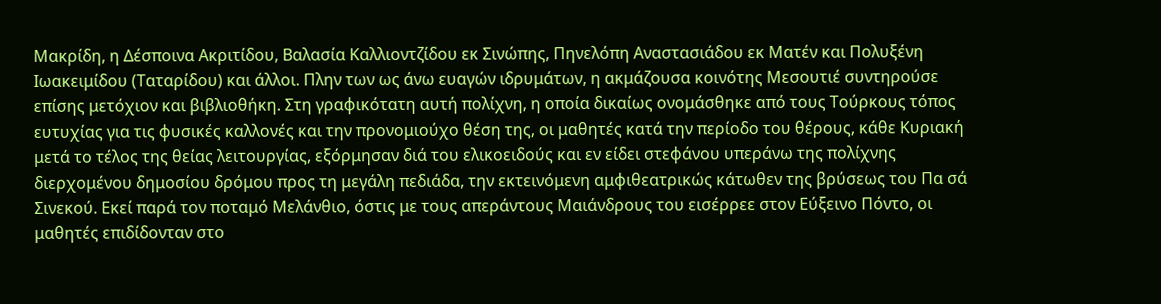Μακρίδη, η Δέσποινα Ακριτίδου, Βαλασία Καλλιοντζίδου εκ Σινώπης, Πηνελόπη Αναστασιάδου εκ Ματέν και Πολυξένη Ιωακειμίδου (Ταταρίδου) και άλλοι. Πλην των ως άνω ευαγών ιδρυμάτων, η ακμάζουσα κοινότης Μεσουτιέ συντηρούσε επίσης μετόχιον και βιβλιοθήκη. Στη γραφικότατη αυτή πολίχνη, η οποία δικαίως ονομάσθηκε από τους Τούρκους τόπος ευτυχίας για τις φυσικές καλλονές και την προνομιούχο θέση της, οι μαθητές κατά την περίοδο του θέρους, κάθε Κυριακή μετά το τέλος της θείας λειτουργίας, εξόρμησαν διά του ελικοειδούς και εν είδει στεφάνου υπεράνω της πολίχνης διερχομένου δημοσίου δρόμου προς τη μεγάλη πεδιάδα, την εκτεινόμενη αμφιθεατρικώς κάτωθεν της βρύσεως του Πα σά Σινεκού. Εκεί παρά τον ποταμό Μελάνθιο, όστις με τους απεράντους Μαιάνδρους του εισέρρεε στον Εύξεινο Πόντο, οι μαθητές επιδίδονταν στο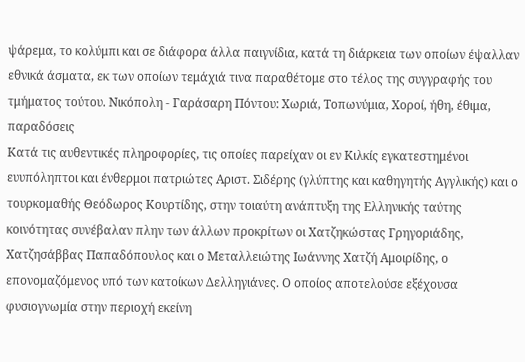ψάρεμα, το κολύμπι και σε διάφορα άλλα παιγνίδια, κατά τη διάρκεια των οποίων έψαλλαν εθνικά άσματα, εκ των οποίων τεμάχιά τινα παραθέτομε στο τέλος της συγγραφής του τμήματος τούτου. Νικόπολη - Γαράσαρη Πόντου: Χωριά, Τοπωνύμια, Χοροί, ήθη, έθιμα, παραδόσεις
Κατά τις αυθεντικές πληροφορίες, τις οποίες παρείχαν οι εν Κιλκίς εγκατεστημένοι ευυπόληπτοι και ένθερμοι πατριώτες Αριστ. Σιδέρης (γλύπτης και καθηγητής Αγγλικής) και ο τουρκομαθής Θεόδωρος Κουρτίδης, στην τοιαύτη ανάπτυξη της Ελληνικής ταύτης κοινότητας συνέβαλαν πλην των άλλων προκρίτων οι Χατζηκώστας Γρηγοριάδης, Χατζησάββας Παπαδόπουλος και ο Μεταλλειώτης Ιωάννης Χατζή Αμοιρίδης, ο επονομαζόμενος υπό των κατοίκων Δελληγιάνες. Ο οποίος αποτελούσε εξέχουσα φυσιογνωμία στην περιοχή εκείνη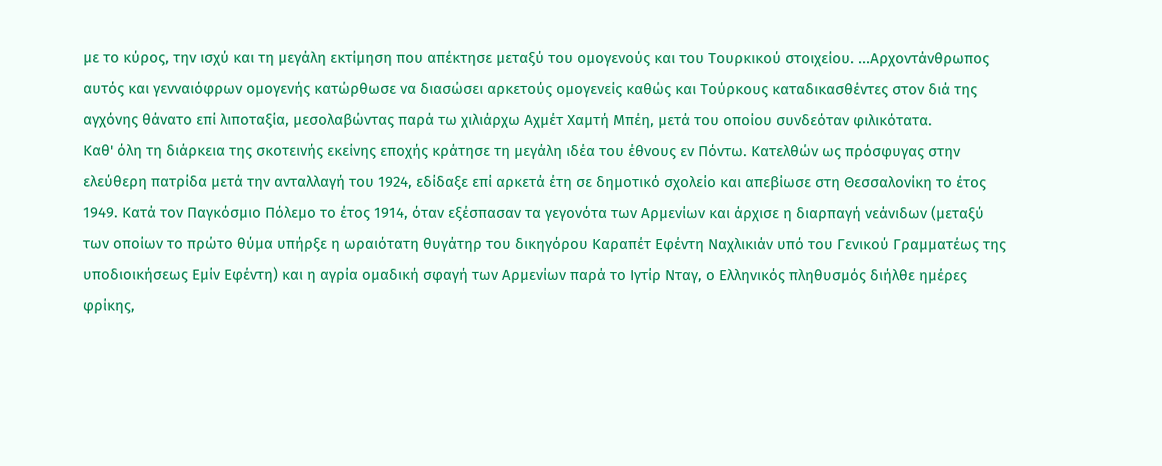με το κύρος, την ισχύ και τη μεγάλη εκτίμηση που απέκτησε μεταξύ του ομογενούς και του Τουρκικού στοιχείου. ...Αρχοντάνθρωπος αυτός και γενναιόφρων ομογενής κατώρθωσε να διασώσει αρκετούς ομογενείς καθώς και Τούρκους καταδικασθέντες στον διά της αγχόνης θάνατο επί λιποταξία, μεσολαβώντας παρά τω χιλιάρχω Αχμέτ Χαμτή Μπέη, μετά του οποίου συνδεόταν φιλικότατα.
Καθ' όλη τη διάρκεια της σκοτεινής εκείνης εποχής κράτησε τη μεγάλη ιδέα του έθνους εν Πόντω. Κατελθών ως πρόσφυγας στην ελεύθερη πατρίδα μετά την ανταλλαγή του 1924, εδίδαξε επί αρκετά έτη σε δημοτικό σχολείο και απεβίωσε στη Θεσσαλονίκη το έτος 1949. Κατά τον Παγκόσμιο Πόλεμο το έτος 1914, όταν εξέσπασαν τα γεγονότα των Αρμενίων και άρχισε η διαρπαγή νεάνιδων (μεταξύ των οποίων το πρώτο θύμα υπήρξε η ωραιότατη θυγάτηρ του δικηγόρου Καραπέτ Εφέντη Ναχλικιάν υπό του Γενικού Γραμματέως της υποδιοικήσεως Εμίν Εφέντη) και η αγρία ομαδική σφαγή των Αρμενίων παρά το Ιγτίρ Νταγ, ο Ελληνικός πληθυσμός διήλθε ημέρες φρίκης,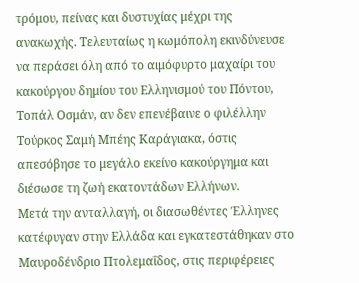τρόμου, πείνας και δυστυχίας μέχρι της ανακωχής. Τελευταίως η κωμόπολη εκινδύνευσε να περάσει όλη από το αιμόφυρτο μαχαίρι του κακούργου δημίου του Ελληνισμού του Πόντου, Τοπάλ Οσμάν, αν δεν επενέβαινε ο φιλέλλην Τούρκος Σαμή Μπέης Καράγιακα, όστις απεσόβησε το μεγάλο εκείνο κακούργημα και διέσωσε τη ζωή εκατοντάδων Ελλήνων.
Μετά την ανταλλαγή, οι διασωθέντες Έλληνες κατέφυγαν στην Ελλάδα και εγκατεστάθηκαν στο Μαυροδένδριο Πτολεμαΐδος, στις περιφέρειες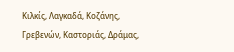Κιλκίς, Λαγκαδά, Κοζάνης, Γρεβενών, Καστοριάς, Δράμας,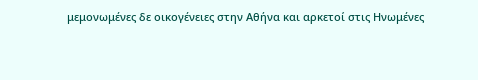μεμονωμένες δε οικογένειες στην Αθήνα και αρκετοί στις Ηνωμένες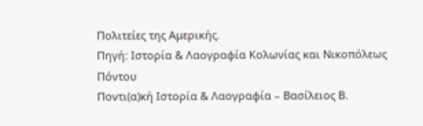Πολιτείες της Αμερικής.
Πηγή: Ιστορία & Λαογραφία Κολωνίας και Νικοπόλεως Πόντου
Ποντι(α)κή Ιστορία & Λαογραφία – Βασίλειος Β.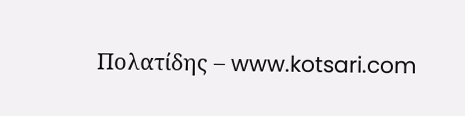Πολατίδης – www.kotsari.com